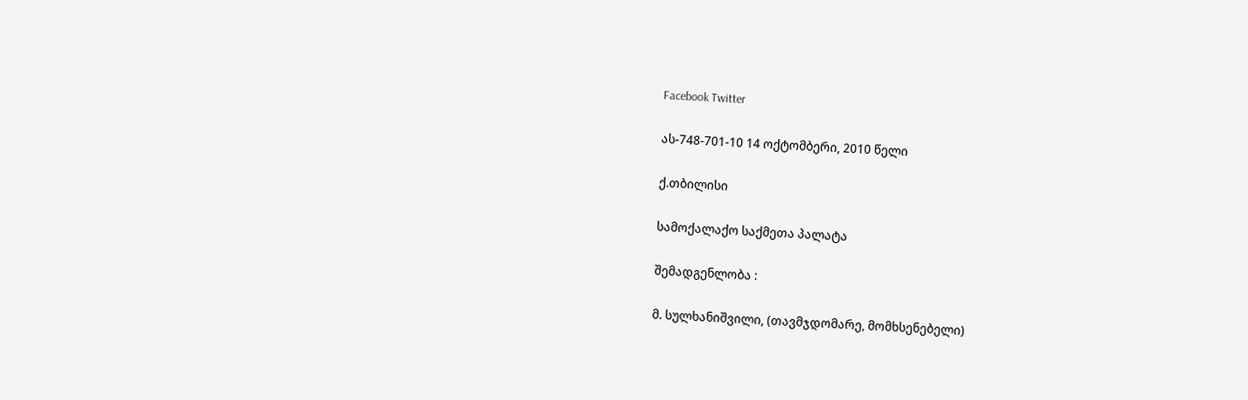Facebook Twitter

ას-748-701-10 14 ოქტომბერი, 2010 წელი

ქ.თბილისი

სამოქალაქო საქმეთა პალატა

შემადგენლობა :

მ. სულხანიშვილი, (თავმჯდომარე, მომხსენებელი)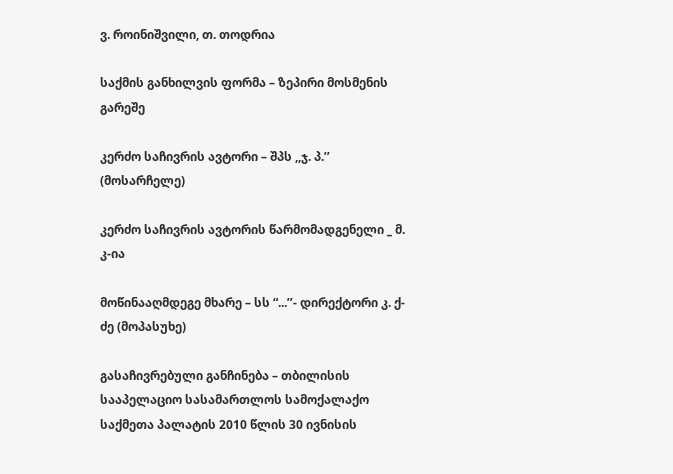ვ. როინიშვილი, თ. თოდრია

საქმის განხილვის ფორმა – ზეპირი მოსმენის გარეშე

კერძო საჩივრის ავტორი – შპს ,,ჯ. პ.’’ (მოსარჩელე)

კერძო საჩივრის ავტორის წარმომადგენელი _ მ. კ-ია

მოწინააღმდეგე მხარე – სს “...’’- დირექტორი კ. ქ-ძე (მოპასუხე)

გასაჩივრებული განჩინება – თბილისის სააპელაციო სასამართლოს სამოქალაქო საქმეთა პალატის 2010 წლის 30 ივნისის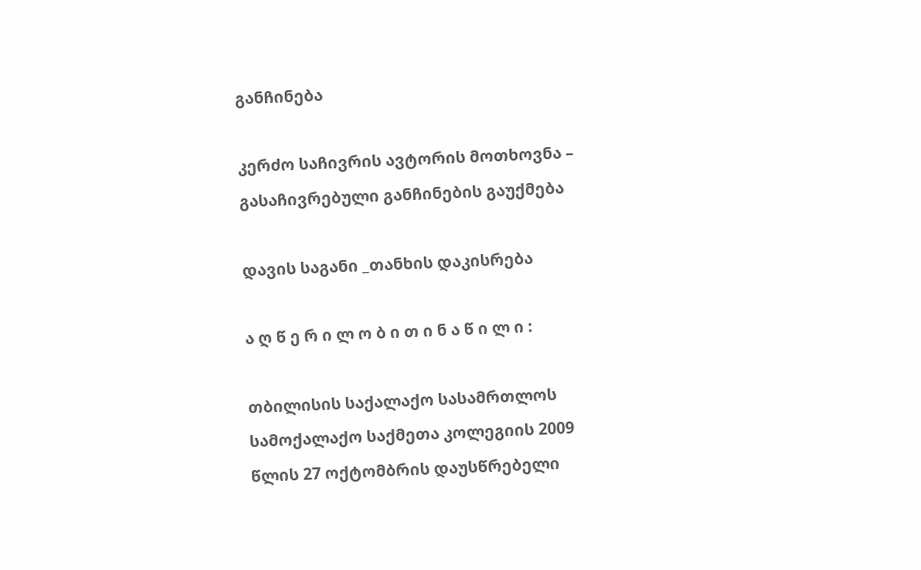განჩინება

კერძო საჩივრის ავტორის მოთხოვნა – გასაჩივრებული განჩინების გაუქმება

დავის საგანი _თანხის დაკისრება

ა ღ წ ე რ ი ლ ო ბ ი თ ი ნ ა წ ი ლ ი :

თბილისის საქალაქო სასამრთლოს სამოქალაქო საქმეთა კოლეგიის 2009 წლის 27 ოქტომბრის დაუსწრებელი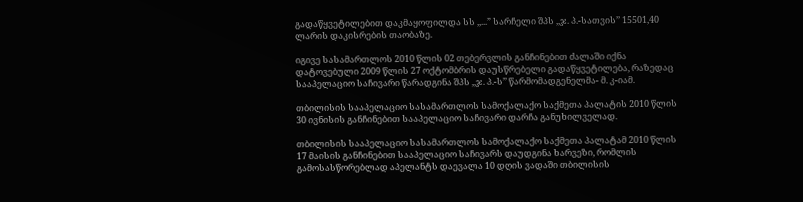გადაწყვეტილებით დაკმაყოფილდა სს ,,...” სარჩელი შპს ,,ჯ. პ.-სათვის’’ 15501,40 ლარის დაკისრების თაობაზე.

იგივე სასამართლოს 2010 წლის 02 თებერვლის განჩინებით ძალაში იქნა დატოვებული 2009 წლის 27 ოქტომბრის დაუსწრებელი გადაწყვეტილება, რაზედაც სააპელაციო საჩივარი წარადგინა შპს ,,ჯ. პ.-ს’’ წარმომადგენელმა- მ. კ-იამ.

თბილისის სააპელაციო სასამართლოს სამოქალაქო საქმეთა პალატის 2010 წლის 30 ივნისის განჩინებით სააპელაციო საჩივარი დარჩა განუხილველად.

თბილისის სააპელაციო სასამართლოს სამოქალაქო საქმეთა პალატამ 2010 წლის 17 მაისის განჩინებით სააპელაციო საჩივარს დაუდგინა ხარვეზი, რომლის გამოსასწორებლად აპელანტს დაევალა 10 დღის ვადაში თბილისის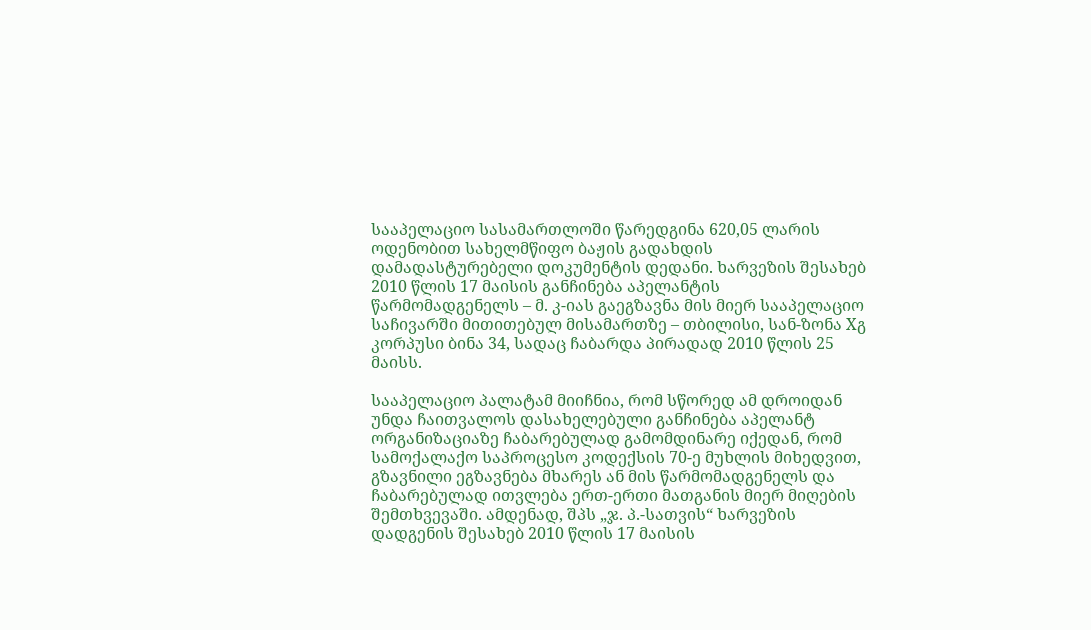სააპელაციო სასამართლოში წარედგინა 620,05 ლარის ოდენობით სახელმწიფო ბაჟის გადახდის დამადასტურებელი დოკუმენტის დედანი. ხარვეზის შესახებ 2010 წლის 17 მაისის განჩინება აპელანტის წარმომადგენელს – მ. კ-იას გაეგზავნა მის მიერ სააპელაციო საჩივარში მითითებულ მისამართზე – თბილისი, სან-ზონა Xგ კორპუსი ბინა 34, სადაც ჩაბარდა პირადად 2010 წლის 25 მაისს.

სააპელაციო პალატამ მიიჩნია, რომ სწორედ ამ დროიდან უნდა ჩაითვალოს დასახელებული განჩინება აპელანტ ორგანიზაციაზე ჩაბარებულად გამომდინარე იქედან, რომ სამოქალაქო საპროცესო კოდექსის 70-ე მუხლის მიხედვით, გზავნილი ეგზავნება მხარეს ან მის წარმომადგენელს და ჩაბარებულად ითვლება ერთ-ერთი მათგანის მიერ მიღების შემთხვევაში. ამდენად, შპს „ჯ. პ.-სათვის“ ხარვეზის დადგენის შესახებ 2010 წლის 17 მაისის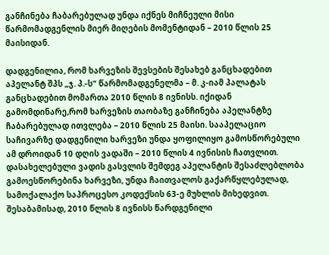განჩინება ჩაბარებულად უნდა იქნეს მიჩნეული მისი წარმომადგენლის მიერ მიღების მომენტიდან – 2010 წლის 25 მაისიდან.

დადგენილია, რომ ხარვეზის შევსების შესახებ განცხადებით აპელანტ შპს „ჯ. პ.-ს“ წარმომადგენელმა – მ. კ-იამ პალატას განცხადებით მომართა 2010 წლის 8 ივნისს. იქიდან გამომდინარე,რომ ხარვეზის თაობაზე განჩინება აპელანტზე ჩაბარებულად ითვლება – 2010 წლის 25 მაისი. სააპელაციო საჩივარზე დადგენილი ხარვეზი უნდა ყოფილიყო გამოსწორებული ამ დროიდან 10 დღის ვადაში – 2010 წლის 4 ივნისის ჩათვლით. დასახელებული ვადის გასვლის შემდეგ აპელანტის შესაძლებლობა გამოესწორებინა ხარვეზი, უნდა ჩაითვალოს გაქარწყლებულად, სამოქალაქო საპროცესო კოდექსის 63-ე მუხლის მიხედვით. შესაბამისად, 2010 წლის 8 ივნისს წარდგენილი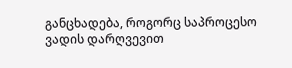განცხადება, როგორც საპროცესო ვადის დარღვევით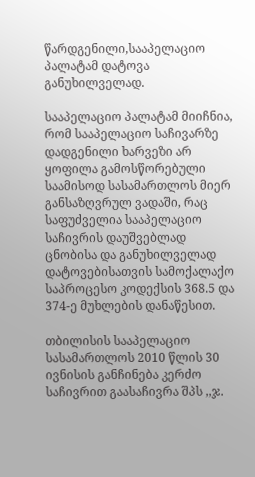წარდგენილი,სააპელაციო პალატამ დატოვა განუხილველად.

სააპელაციო პალატამ მიიჩნია, რომ სააპელაციო საჩივარზე დადგენილი ხარვეზი არ ყოფილა გამოსწორებული საამისოდ სასამართლოს მიერ განსაზღვრულ ვადაში, რაც საფუძველია სააპელაციო საჩივრის დაუშვებლად ცნობისა და განუხილველად დატოვებისათვის სამოქალაქო საპროცესო კოდექსის 368.5 და 374-ე მუხლების დანაწესით.

თბილისის სააპელაციო სასამართლოს 2010 წლის 30 ივნისის განჩინება კერძო საჩივრით გაასაჩივრა შპს ,,ჯ.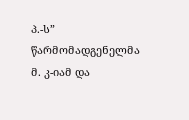პ.-ს” წარმომადგენელმა მ. კ-იამ და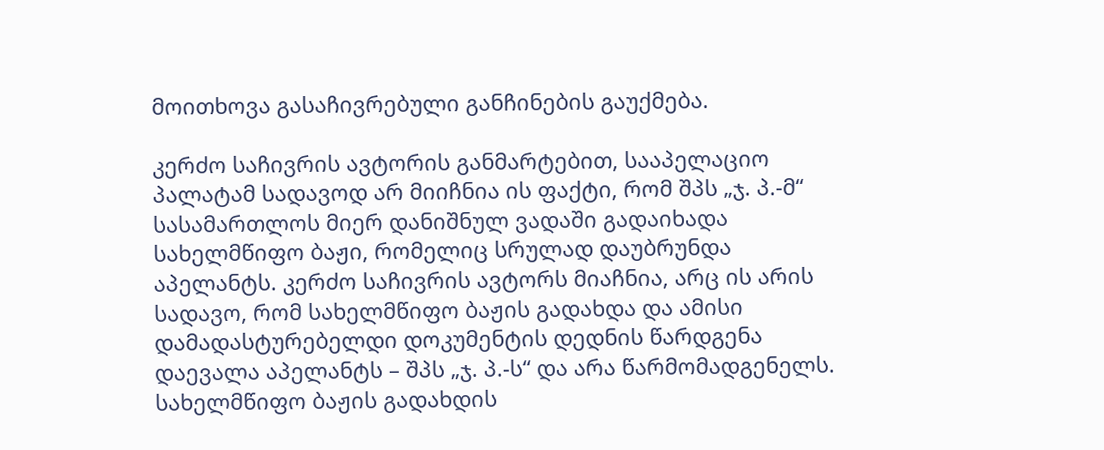მოითხოვა გასაჩივრებული განჩინების გაუქმება.

კერძო საჩივრის ავტორის განმარტებით, სააპელაციო პალატამ სადავოდ არ მიიჩნია ის ფაქტი, რომ შპს „ჯ. პ.-მ“ სასამართლოს მიერ დანიშნულ ვადაში გადაიხადა სახელმწიფო ბაჟი, რომელიც სრულად დაუბრუნდა აპელანტს. კერძო საჩივრის ავტორს მიაჩნია, არც ის არის სადავო, რომ სახელმწიფო ბაჟის გადახდა და ამისი დამადასტურებელდი დოკუმენტის დედნის წარდგენა დაევალა აპელანტს – შპს „ჯ. პ.-ს“ და არა წარმომადგენელს. სახელმწიფო ბაჟის გადახდის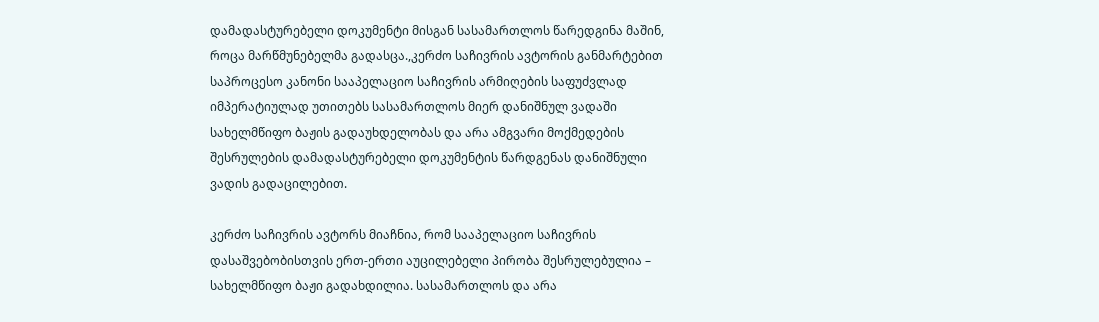დამადასტურებელი დოკუმენტი მისგან სასამართლოს წარედგინა მაშინ, როცა მარწმუნებელმა გადასცა.,კერძო საჩივრის ავტორის განმარტებით საპროცესო კანონი სააპელაციო საჩივრის არმიღების საფუძვლად იმპერატიულად უთითებს სასამართლოს მიერ დანიშნულ ვადაში სახელმწიფო ბაჟის გადაუხდელობას და არა ამგვარი მოქმედების შესრულების დამადასტურებელი დოკუმენტის წარდგენას დანიშნული ვადის გადაცილებით.

კერძო საჩივრის ავტორს მიაჩნია, რომ სააპელაციო საჩივრის დასაშვებობისთვის ერთ-ერთი აუცილებელი პირობა შესრულებულია – სახელმწიფო ბაჟი გადახდილია. სასამართლოს და არა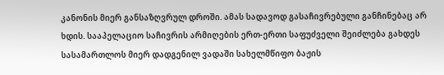კანონის მიერ განსაზღვრულ დროში. ამას სადავოდ გასაჩივრებული განჩინებაც არ ხდის. სააპელაციო საჩივრის არმიღების ერთ-ერთი საფუძველი შეიძლება გახდეს სასამართლოს მიერ დადგენილ ვადაში სახელმწიფო ბაჟის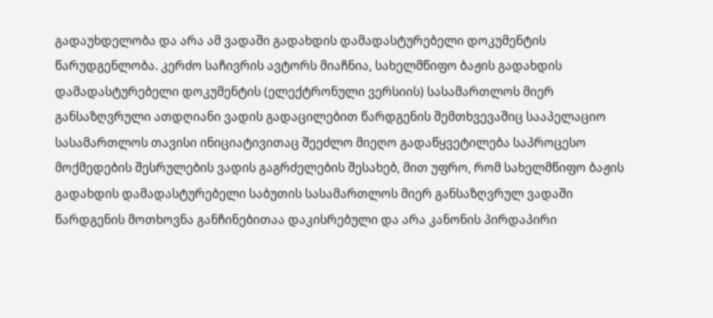გადაუხდელობა და არა ამ ვადაში გადახდის დამადასტურებელი დოკუმენტის წარუდგენლობა. კერძო საჩივრის ავტორს მიაჩნია, სახელმწიფო ბაჟის გადახდის დამადასტურებელი დოკუმენტის (ელექტრონული ვერსიის) სასამართლოს მიერ განსაზღვრული ათდღიანი ვადის გადაცილებით წარდგენის შემთხვევაშიც სააპელაციო სასამართლოს თავისი ინიციატივითაც შეეძლო მიეღო გადაწყვეტილება საპროცესო მოქმედების შესრულების ვადის გაგრძელების შესახებ, მით უფრო, რომ სახელმწიფო ბაჟის გადახდის დამადასტურებელი საბუთის სასამართლოს მიერ განსაზღვრულ ვადაში წარდგენის მოთხოვნა განჩინებითაა დაკისრებული და არა კანონის პირდაპირი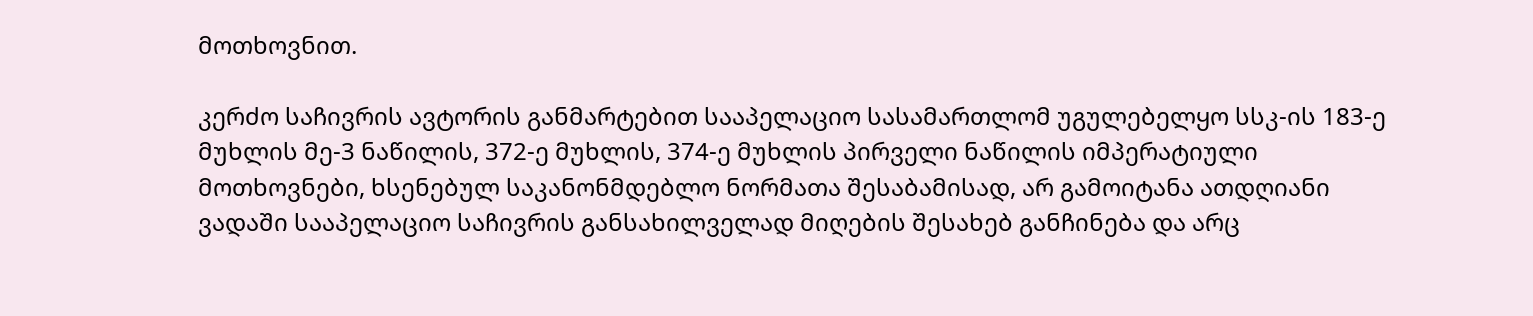მოთხოვნით.

კერძო საჩივრის ავტორის განმარტებით სააპელაციო სასამართლომ უგულებელყო სსკ-ის 183-ე მუხლის მე-3 ნაწილის, 372-ე მუხლის, 374-ე მუხლის პირველი ნაწილის იმპერატიული მოთხოვნები, ხსენებულ საკანონმდებლო ნორმათა შესაბამისად, არ გამოიტანა ათდღიანი ვადაში სააპელაციო საჩივრის განსახილველად მიღების შესახებ განჩინება და არც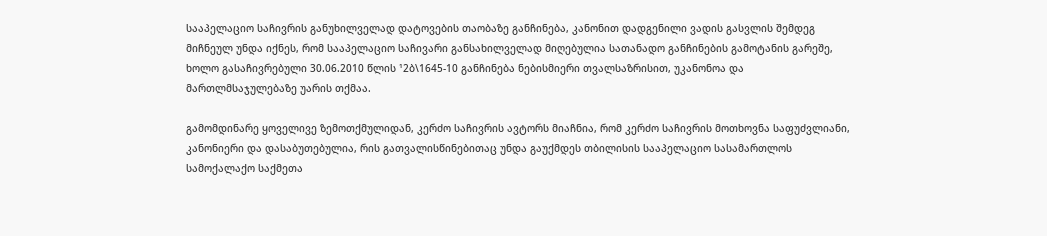სააპელაციო საჩივრის განუხილველად დატოვების თაობაზე განჩინება, კანონით დადგენილი ვადის გასვლის შემდეგ მიჩნეულ უნდა იქნეს, რომ სააპელაციო საჩივარი განსახილველად მიღებულია სათანადო განჩინების გამოტანის გარეშე, ხოლო გასაჩივრებული 30.06.2010 წლის ¹2ბ\1645-10 განჩინება ნებისმიერი თვალსაზრისით, უკანონოა და მართლმსაჯულებაზე უარის თქმაა.

გამომდინარე ყოველივე ზემოთქმულიდან, კერძო საჩივრის ავტორს მიაჩნია, რომ კერძო საჩივრის მოთხოვნა საფუძვლიანი, კანონიერი და დასაბუთებულია, რის გათვალისწინებითაც უნდა გაუქმდეს თბილისის სააპელაციო სასამართლოს სამოქალაქო საქმეთა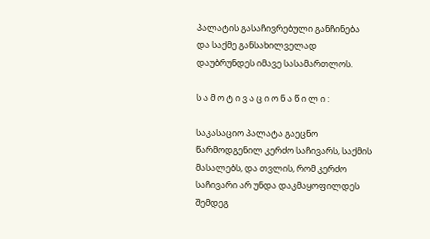პალატის გასაჩივრებული განჩინება და საქმე განსახილველად დაუბრუნდეს იმავე სასამართლოს.

ს ა მ ო ტ ი ვ ა ც ი ო ნ ა წ ი ლ ი :

საკასაციო პალატა გაეცნო წარმოდგენილ კერძო საჩივარს, საქმის მასალებს, და თვლის, რომ კერძო საჩივარი არ უნდა დაკმაყოფილდეს შემდეგ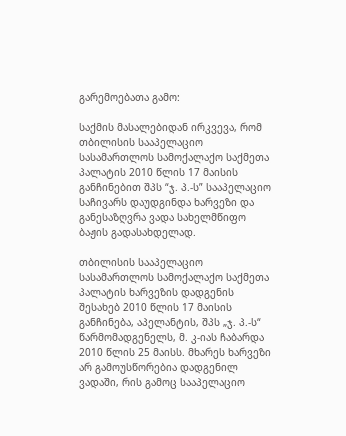გარემოებათა გამო:

საქმის მასალებიდან ირკვევა, რომ თბილისის სააპელაციო სასამართლოს სამოქალაქო საქმეთა პალატის 2010 წლის 17 მაისის განჩინებით შპს “ჯ. პ.-ს” სააპელაციო საჩივარს დაუდგინდა ხარვეზი და განესაზღვრა ვადა სახელმწიფო ბაჟის გადასახდელად.

თბილისის სააპელაციო სასამართლოს სამოქალაქო საქმეთა პალატის ხარვეზის დადგენის შესახებ 2010 წლის 17 მაისის განჩინება, აპელანტის, შპს „ჯ. პ.-ს“ წარმომადგენელს, მ. კ-იას ჩაბარდა 2010 წლის 25 მაისს. მხარეს ხარვეზი არ გამოუსწორებია დადგენილ ვადაში, რის გამოც სააპელაციო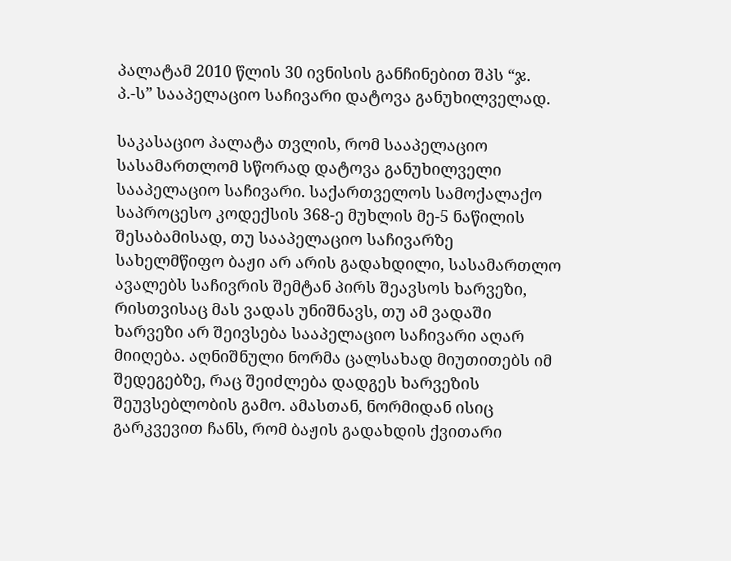პალატამ 2010 წლის 30 ივნისის განჩინებით შპს “ჯ. პ.-ს” სააპელაციო საჩივარი დატოვა განუხილველად.

საკასაციო პალატა თვლის, რომ სააპელაციო სასამართლომ სწორად დატოვა განუხილველი სააპელაციო საჩივარი. საქართველოს სამოქალაქო საპროცესო კოდექსის 368-ე მუხლის მე-5 ნაწილის შესაბამისად, თუ სააპელაციო საჩივარზე სახელმწიფო ბაჟი არ არის გადახდილი, სასამართლო ავალებს საჩივრის შემტან პირს შეავსოს ხარვეზი, რისთვისაც მას ვადას უნიშნავს, თუ ამ ვადაში ხარვეზი არ შეივსება სააპელაციო საჩივარი აღარ მიიღება. აღნიშნული ნორმა ცალსახად მიუთითებს იმ შედეგებზე, რაც შეიძლება დადგეს ხარვეზის შეუვსებლობის გამო. ამასთან, ნორმიდან ისიც გარკვევით ჩანს, რომ ბაჟის გადახდის ქვითარი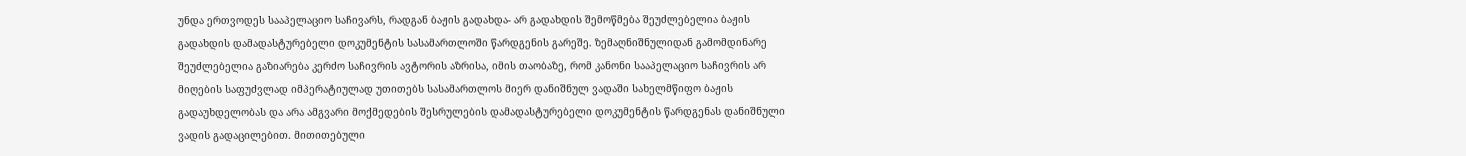უნდა ერთვოდეს სააპელაციო საჩივარს, რადგან ბაჟის გადახდა- არ გადახდის შემოწმება შეუძლებელია ბაჟის გადახდის დამადასტურებელი დოკუმენტის სასამართლოში წარდგენის გარეშე. ზემაღნიშნულიდან გამომდინარე შეუძლებელია გაზიარება კერძო საჩივრის ავტორის აზრისა, იმის თაობაზე, რომ კანონი სააპელაციო საჩივრის არ მიღების საფუძვლად იმპერატიულად უთითებს სასამართლოს მიერ დანიშნულ ვადაში სახელმწიფო ბაჟის გადაუხდელობას და არა ამგვარი მოქმედების შესრულების დამადასტურებელი დოკუმენტის წარდგენას დანიშნული ვადის გადაცილებით. მითითებული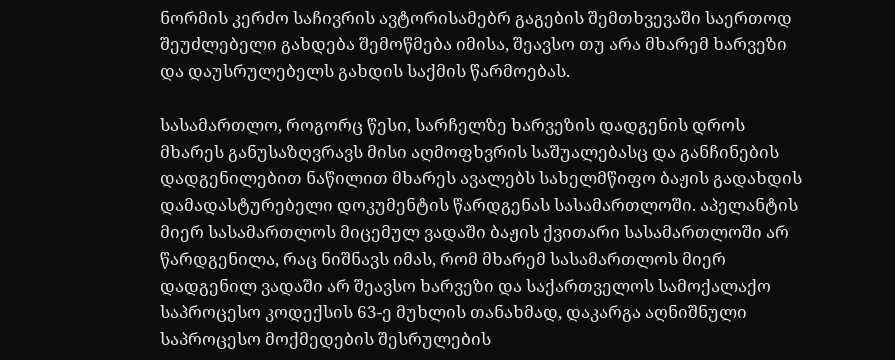ნორმის კერძო საჩივრის ავტორისამებრ გაგების შემთხვევაში საერთოდ შეუძლებელი გახდება შემოწმება იმისა, შეავსო თუ არა მხარემ ხარვეზი და დაუსრულებელს გახდის საქმის წარმოებას.

სასამართლო, როგორც წესი, სარჩელზე ხარვეზის დადგენის დროს მხარეს განუსაზღვრავს მისი აღმოფხვრის საშუალებასც და განჩინების დადგენილებით ნაწილით მხარეს ავალებს სახელმწიფო ბაჟის გადახდის დამადასტურებელი დოკუმენტის წარდგენას სასამართლოში. აპელანტის მიერ სასამართლოს მიცემულ ვადაში ბაჟის ქვითარი სასამართლოში არ წარდგენილა, რაც ნიშნავს იმას, რომ მხარემ სასამართლოს მიერ დადგენილ ვადაში არ შეავსო ხარვეზი და საქართველოს სამოქალაქო საპროცესო კოდექსის 63-ე მუხლის თანახმად, დაკარგა აღნიშნული საპროცესო მოქმედების შესრულების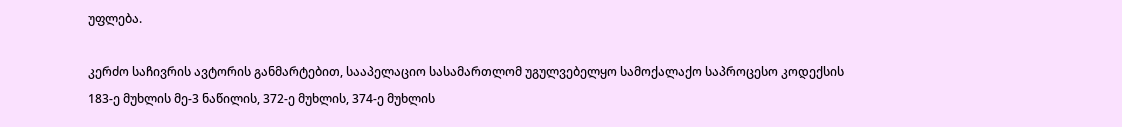უფლება.

კერძო საჩივრის ავტორის განმარტებით, სააპელაციო სასამართლომ უგულვებელყო სამოქალაქო საპროცესო კოდექსის 183-ე მუხლის მე-3 ნაწილის, 372-ე მუხლის, 374-ე მუხლის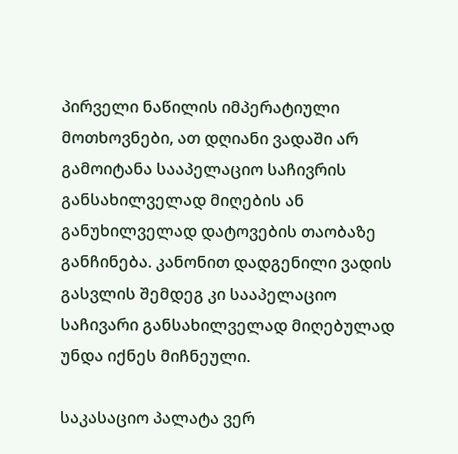პირველი ნაწილის იმპერატიული მოთხოვნები, ათ დღიანი ვადაში არ გამოიტანა სააპელაციო საჩივრის განსახილველად მიღების ან განუხილველად დატოვების თაობაზე განჩინება. კანონით დადგენილი ვადის გასვლის შემდეგ კი სააპელაციო საჩივარი განსახილველად მიღებულად უნდა იქნეს მიჩნეული.

საკასაციო პალატა ვერ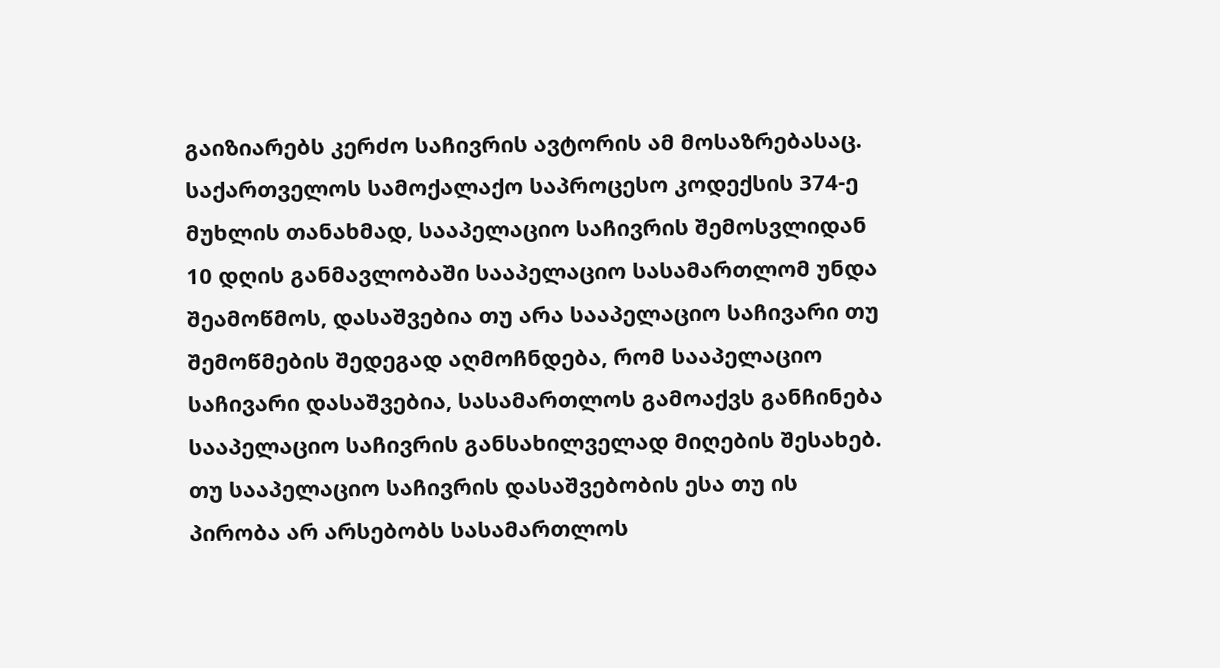გაიზიარებს კერძო საჩივრის ავტორის ამ მოსაზრებასაც. საქართველოს სამოქალაქო საპროცესო კოდექსის 374-ე მუხლის თანახმად, სააპელაციო საჩივრის შემოსვლიდან 10 დღის განმავლობაში სააპელაციო სასამართლომ უნდა შეამოწმოს, დასაშვებია თუ არა სააპელაციო საჩივარი თუ შემოწმების შედეგად აღმოჩნდება, რომ სააპელაციო საჩივარი დასაშვებია, სასამართლოს გამოაქვს განჩინება სააპელაციო საჩივრის განსახილველად მიღების შესახებ. თუ სააპელაციო საჩივრის დასაშვებობის ესა თუ ის პირობა არ არსებობს სასამართლოს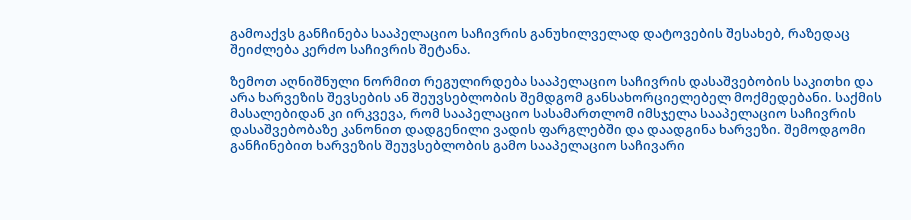გამოაქვს განჩინება სააპელაციო საჩივრის განუხილველად დატოვების შესახებ, რაზედაც შეიძლება კერძო საჩივრის შეტანა.

ზემოთ აღნიშნული ნორმით რეგულირდება სააპელაციო საჩივრის დასაშვებობის საკითხი და არა ხარვეზის შევსების ან შეუვსებლობის შემდგომ განსახორციელებელ მოქმედებანი. საქმის მასალებიდან კი ირკვევა, რომ სააპელაციო სასამართლომ იმსჯელა სააპელაციო საჩივრის დასაშვებობაზე კანონით დადგენილი ვადის ფარგლებში და დაადგინა ხარვეზი. შემოდგომი განჩინებით ხარვეზის შეუვსებლობის გამო სააპელაციო საჩივარი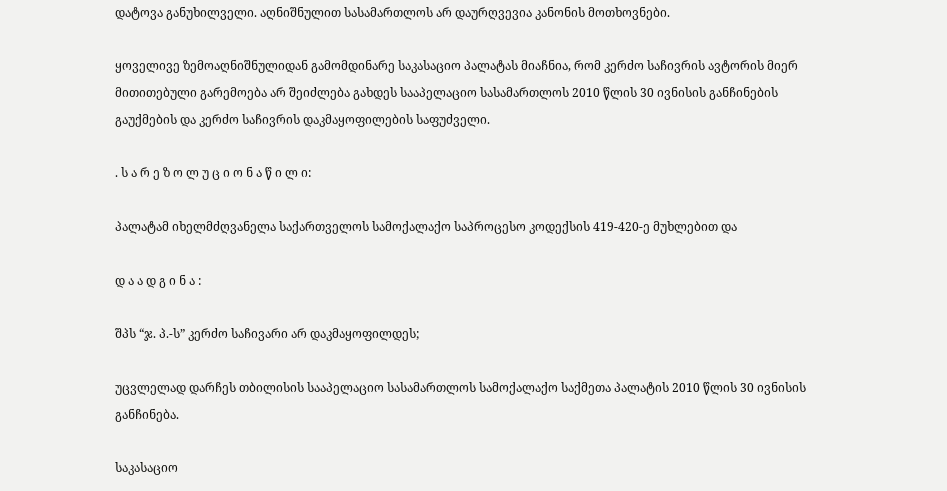დატოვა განუხილველი. აღნიშნულით სასამართლოს არ დაურღვევია კანონის მოთხოვნები.

ყოველივე ზემოაღნიშნულიდან გამომდინარე საკასაციო პალატას მიაჩნია, რომ კერძო საჩივრის ავტორის მიერ მითითებული გარემოება არ შეიძლება გახდეს სააპელაციო სასამართლოს 2010 წლის 30 ივნისის განჩინების გაუქმების და კერძო საჩივრის დაკმაყოფილების საფუძველი.

. ს ა რ ე ზ ო ლ უ ც ი ო ნ ა წ ი ლ ი:

პალატამ იხელმძღვანელა საქართველოს სამოქალაქო საპროცესო კოდექსის 419-420-ე მუხლებით და

დ ა ა დ გ ი ნ ა :

შპს “ჯ. პ.-ს” კერძო საჩივარი არ დაკმაყოფილდეს;

უცვლელად დარჩეს თბილისის სააპელაციო სასამართლოს სამოქალაქო საქმეთა პალატის 2010 წლის 30 ივნისის განჩინება.

საკასაციო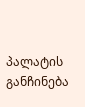პალატის განჩინება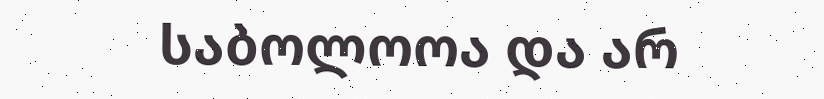საბოლოოა და არ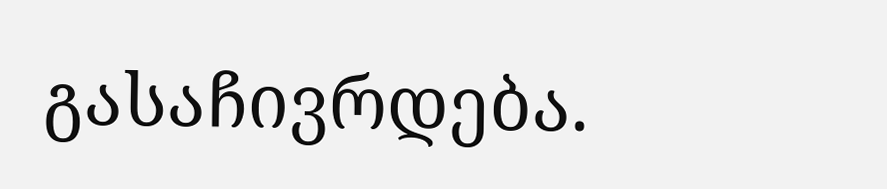გასაჩივრდება.